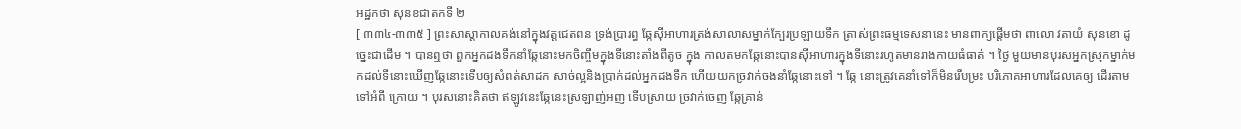អដ្ឋកថា សុនខជាតកទី ២
[ ៣៣៤-៣៣៥ ] ព្រះសាស្តាកាលគង់នៅក្នុងវត្តជេតពន ទ្រង់ប្រារព្ធ ឆ្កែស៊ីអាហារត្រង់សាលាសម្នាក់ក្បែរប្រឡាយទឹក ត្រាស់ព្រះធម្មទេសនានេះ មានពាក្យផ្តើមថា ពាលោ វតាយំ សុនខោ ដូច្នេះជាដើម ។ បានឮថា ពួកអ្នកដងទឹកនាំឆ្កែនោះមកចិញ្ចឹមក្នុងទីនោះតាំងពីតូច ក្នុង កាលតមកឆ្កែនោះបានស៊ីអាហារក្នុងទីនោះរហូតមានរាងកាយធំធាត់ ។ ថ្ងៃ មួយមានបុរសអ្នកស្រុកម្នាក់មកដល់ទីនោះឃើញឆ្កែនោះទើបឲ្យសំពត់សាដក សាច់ល្អនិងប្រាក់ដល់អ្នកដងទឹក ហើយយកច្រវាក់ចងនាំឆ្កែនោះទៅ ។ ឆ្កែ នោះត្រូវគេនាំទៅក៏មិនរើបម្រះ បរិភោគអាហារដែលគេឲ្យ ដើរតាមទៅអំពី ក្រោយ ។ បុរសនោះគិតថា ឥឡូវនេះឆ្កែនេះស្រឡាញ់អញ ទើបស្រាយ ច្រវាក់ចេញ ឆ្កែគ្រាន់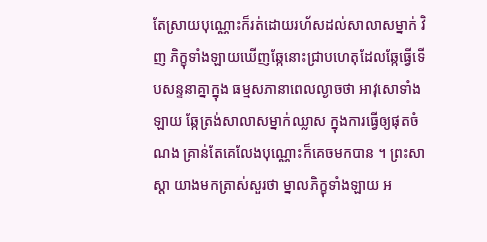តែស្រាយបុណ្ណោះក៏រត់ដោយរហ័សដល់សាលាសម្នាក់ វិញ ភិក្ខុទាំងឡាយឃើញឆ្កែនោះជ្រាបហេតុដែលឆ្កែធ្វើទើបសន្ទនាគ្នាក្នុង ធម្មសភានាពេលល្ងាចថា អាវុសោទាំងឡាយ ឆ្កែត្រង់សាលាសម្នាក់ឈ្លាស ក្នុងការធ្វើឲ្យផុតចំណង គ្រាន់តែគេលែងបុណ្ណោះក៏គេចមកបាន ។ ព្រះសាស្តា យាងមកត្រាស់សួរថា ម្នាលភិក្ខុទាំងឡាយ អ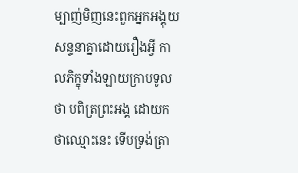ម្បាញ់មិញនេះពួកអ្នកអង្គុយ សន្ទនាគ្នាដោយរឿងអ្វី កាលភិក្ខុទាំងឡាយក្រាបទូលថា បពិត្រព្រះអង្គ ដោយកថាឈ្មោះនេះ ទើបទ្រង់ត្រា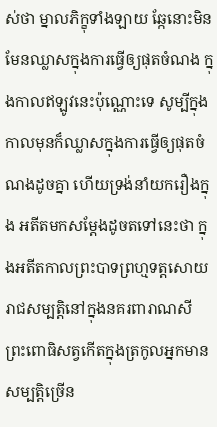ស់ថា ម្នាលភិក្ខុទាំងឡាយ ឆ្កែនោះមិន មែនឈ្លាសក្នុងការធ្វើឲ្យផុតចំណង ក្នុងកាលឥឡូវនេះប៉ុណ្ណោះទេ សូម្បីក្នុង កាលមុនក៏ឈ្លាសក្នុងការធ្វើឲ្យផុតចំណងដូចគ្នា ហើយទ្រង់នាំយករឿងក្នុង អតីតមកសម្តែងដូចតទៅនេះថា ក្នុងអតីតកាលព្រះបាទព្រហ្មទត្តសោយរាជសម្បត្តិនៅក្នុងនគរពារាណសី ព្រះពោធិសត្វកើតក្នុងត្រកូលអ្នកមានសម្បត្តិច្រើន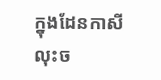ក្នុងដែនកាសី លុះច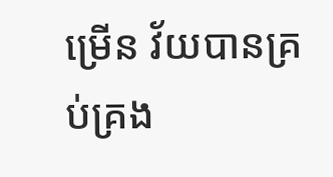ម្រើន វ័យបានគ្រប់គ្រង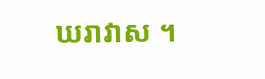ឃរាវាស ។